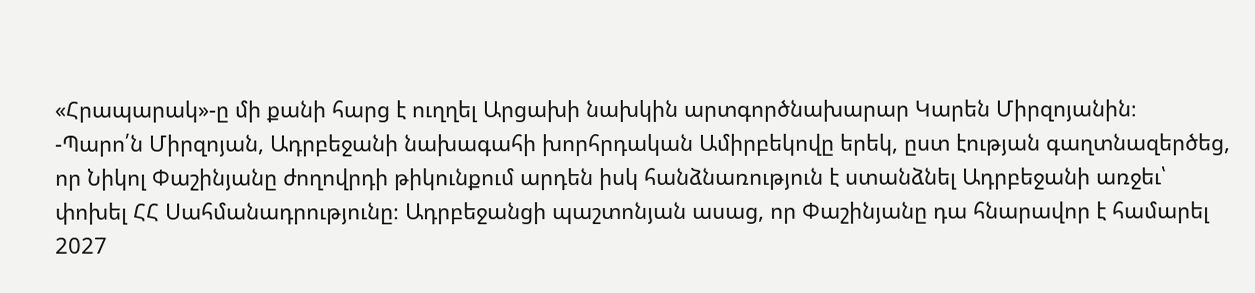«Հրապարակ»-ը մի քանի հարց է ուղղել Արցախի նախկին արտգործնախարար Կարեն Միրզոյանին։
-Պարո՛ն Միրզոյան, Ադրբեջանի նախագահի խորհրդական Ամիրբեկովը երեկ, ըստ էության գաղտնազերծեց, որ Նիկոլ Փաշինյանը ժողովրդի թիկունքում արդեն իսկ հանձնառություն է ստանձնել Ադրբեջանի առջեւ՝ փոխել ՀՀ Սահմանադրությունը։ Ադրբեջանցի պաշտոնյան ասաց, որ Փաշինյանը դա հնարավոր է համարել 2027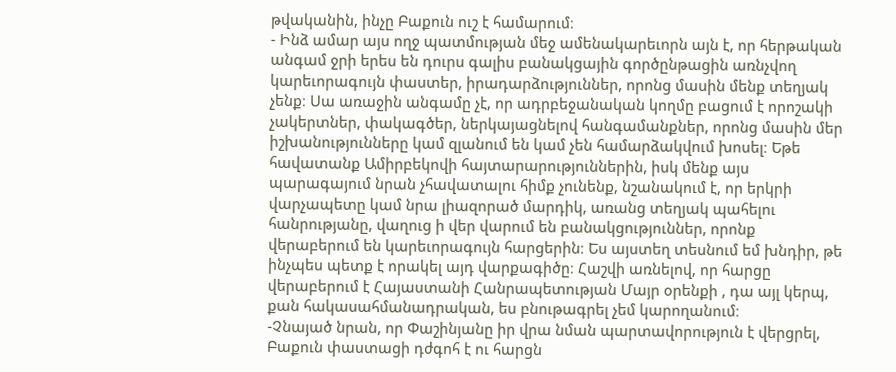թվականին, ինչը Բաքուն ուշ է համարում։
- Ինձ ամար այս ողջ պատմության մեջ ամենակարեւորն այն է, որ հերթական անգամ ջրի երես են դուրս գալիս բանակցային գործընթացին առնչվող կարեւորագույն փաստեր, իրադարձություններ, որոնց մասին մենք տեղյակ չենք։ Սա առաջին անգամը չէ, որ ադրբեջանական կողմը բացում է որոշակի չակերտներ, փակագծեր, ներկայացնելով հանգամանքներ, որոնց մասին մեր իշխանությունները կամ զլանում են կամ չեն համարձակվում խոսել։ Եթե հավատանք Ամիրբեկովի հայտարարություններին, իսկ մենք այս պարագայում նրան չհավատալու հիմք չունենք, նշանակում է, որ երկրի վարչապետը կամ նրա լիազորած մարդիկ, առանց տեղյակ պահելու հանրությանը, վաղուց ի վեր վարում են բանակցություններ, որոնք վերաբերում են կարեւորագույն հարցերին։ Ես այստեղ տեսնում եմ խնդիր, թե ինչպես պետք է որակել այդ վարքագիծը։ Հաշվի առնելով, որ հարցը վերաբերում է Հայաստանի Հանրապետության Մայր օրենքի , դա այլ կերպ, քան հակասահմանադրական, ես բնութագրել չեմ կարողանում։
-Չնայած նրան, որ Փաշինյանը իր վրա նման պարտավորություն է վերցրել, Բաքուն փաստացի դժգոհ է ու հարցն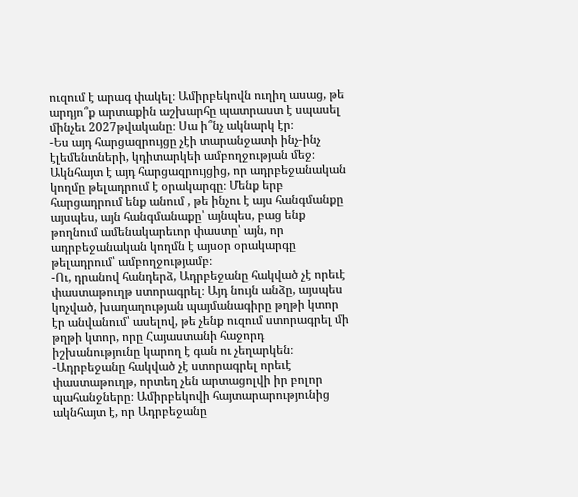ուզում է արագ փակել։ Ամիրբեկովն ուղիղ ասաց, թե արդյո՞ք արտաքին աշխարհը պատրաստ է սպասել մինչեւ 2027թվականը։ Սա ի՞նչ ակնարկ էր։
-Ես այդ հարցազրույցը չէի տարանջատի ինչ-ինչ էլեմենտների, կդիտարկեի ամբողջության մեջ։ Ակնհայտ է այդ հարցազրույցից, որ ադրբեջանական կողմը թելադրում է օրակարգը։ Մենք երբ հարցադրում ենք անում , թե ինչու է այս հանգմանքը այսպես, այն հանգմանաքը՝ այնպես, բաց ենք թողնում ամենակարեւոր փաստը՝ այն, որ ադրբեջանական կողմն է այսօր օրակարգը թելադրում՝ ամբողջությամբ։
-Ու, դրանով հանդերձ, Ադրբեջանը հակված չէ որեւէ փաստաթուղթ ստորագրել։ Այդ նույն անձը, այսպես կոչված, խաղաղության պայմանագիրը թղթի կտոր էր անվանում՝ ասելով, թե չենք ուզում ստորագրել մի թղթի կտոր, որը Հայաստանի հաջորդ իշխանությունը կարող է գան ու չեղարկեն։
-Ադրբեջանը հակված չէ ստորագրել որեւէ փաստաթուղթ, որտեղ չեն արտացոլվի իր բոլոր պահանջները։ Ամիրբեկովի հայտարարությունից ակնհայտ է, որ Ադրբեջանը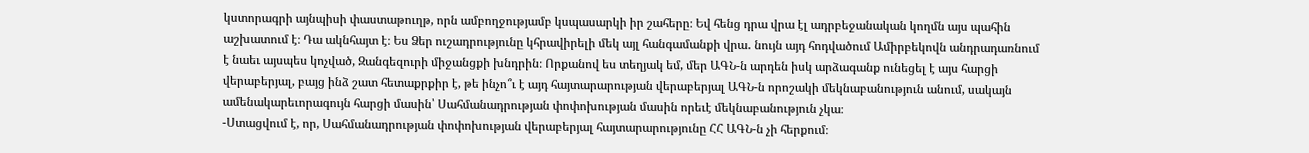կստորագրի այնպիսի փաստաթուղթ, որն ամբողջությամբ կսպասարկի իր շահերը։ Եվ հենց դրա վրա էլ ադրբեջանական կողմն այս պահին աշխատում է։ Դա ակնհայտ է։ Ես Ձեր ուշադրությունը կհրավիրելի մեկ այլ հանգամանքի վրա․ նույն այդ հոդվածում Ամիրբեկովն անդրադառնում է նաեւ այսպես կոչված, Զանգեզուրի միջանցքի խնդրին։ Որքանով ես տեղյակ եմ, մեր ԱԳՆ-ն արդեն իսկ արձագանք ունեցել է այս հարցի վերաբերյալ, բայց ինձ շատ հետաքրքիր է, թե ինչո՞ւ է այդ հայտարարության վերաբերյալ ԱԳՆ-ն որոշակի մեկնաբանություն անում, սակայն ամենակարեւորագույն հարցի մասին՝ Սահմանադրության փոփոխության մասին որեւէ մեկնաբանություն չկա։
-Ստացվում է, որ, Սահմանադրության փոփոխության վերաբերյալ հայտարարությունը ՀՀ ԱԳՆ-ն չի հերքում։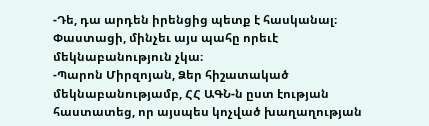-Դե, դա արդեն իրենցից պետք է հասկանալ։ Փաստացի, մինչեւ այս պահը որեւէ մեկնաբանություն չկա։
-Պարոն Միրզոյան, Ձեր հիշատակած մեկնաբանությամբ, ՀՀ ԱԳՆ-ն ըստ էության հաստատեց, որ այսպես կոչված խաղաղության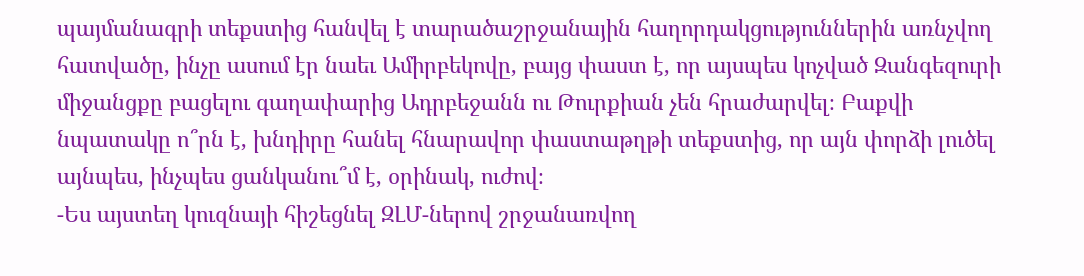պայմանագրի տեքստից հանվել է տարածաշրջանային հաղորդակցություններին առնչվող հատվածը, ինչը ասում էր նաեւ Ամիրբեկովը, բայց փաստ է, որ այսպես կոչված Զանգեզուրի միջանցքը բացելու գաղափարից Ադրբեջանն ու Թուրքիան չեն հրաժարվել։ Բաքվի նպատակը ո՞րն է, խնդիրը հանել հնարավոր փաստաթղթի տեքստից, որ այն փորձի լուծել այնպես, ինչպես ցանկանու՞մ է, օրինակ, ուժով։
-Ես այստեղ կուզնայի հիշեցնել ԶԼՄ-ներով շրջանառվող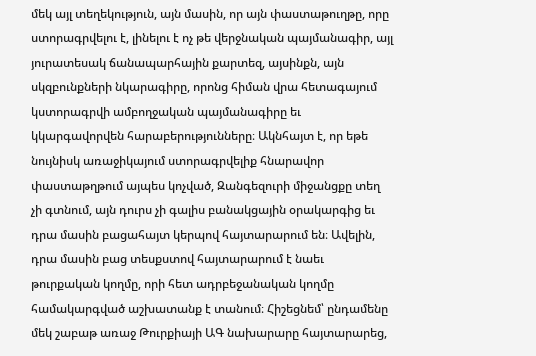մեկ այլ տեղեկություն, այն մասին, որ այն փաստաթուղթը, որը ստորագրվելու է, լինելու է ոչ թե վերջնական պայմանագիր, այլ յուրատեսակ ճանապարհային քարտեզ, այսինքն, այն սկզբունքների նկարագիրը, որոնց հիման վրա հետագայում կստորագրվի ամբողջական պայմանագիրը եւ կկարգավորվեն հարաբերությունները։ Ակնհայտ է, որ եթե նույնիսկ առաջիկայում ստորագրվելիք հնարավոր փաստաթղթում այպես կոչված, Զանգեզուրի միջանցքը տեղ չի գտնում, այն դուրս չի գալիս բանակցային օրակարգից եւ դրա մասին բացահայտ կերպով հայտարարում են։ Ավելին, դրա մասին բաց տեսքստով հայտարարում է նաեւ թուրքական կողմը, որի հետ ադրբեջանական կողմը համակարգված աշխատանք է տանում։ Հիշեցնեմ՝ ընդամենը մեկ շաբաթ առաջ Թուրքիայի ԱԳ նախարարը հայտարարեց,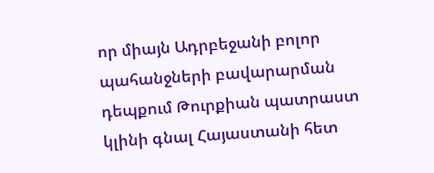որ միայն Ադրբեջանի բոլոր պահանջների բավարարման դեպքում Թուրքիան պատրաստ կլինի գնալ Հայաստանի հետ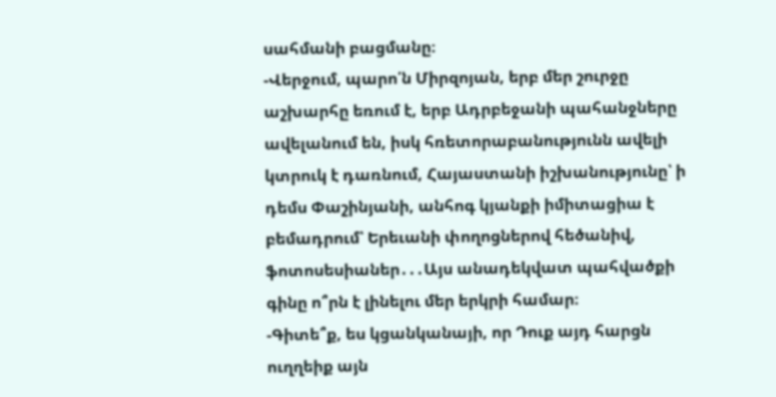սահմանի բացմանը։
-Վերջում, պարո՛ն Միրզոյան, երբ մեր շուրջը աշխարհը եռում է, երբ Ադրբեջանի պահանջները ավելանում են, իսկ հռետորաբանությունն ավելի կտրուկ է դառնում, Հայաստանի իշխանությունը՝ ի դեմս Փաշինյանի, անհոգ կյանքի իմիտացիա է բեմադրում՝ Երեւանի փողոցներով հեծանիվ, ֆոտոսեսիաներ․․․Այս անադեկվատ պահվածքի գինը ո՞րն է լինելու մեր երկրի համար։
-Գիտե՞ք, ես կցանկանայի, որ Դուք այդ հարցն ուղղեիք այն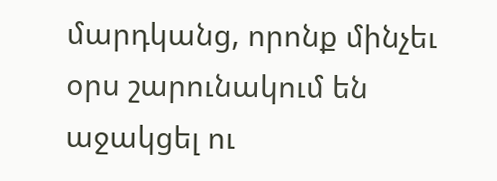մարդկանց, որոնք մինչեւ օրս շարունակում են աջակցել ու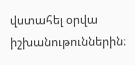վստահել օրվա իշխանութուններին։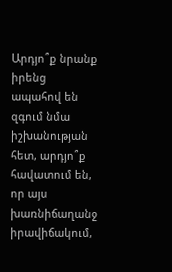Արդյո՞ք նրանք իրենց ապահով են զգում նմա իշխանության հետ, արդյո՞ք հավատում են, որ այս խառնիճաղանջ իրավիճակում,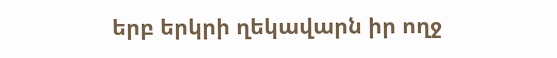երբ երկրի ղեկավարն իր ողջ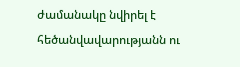ժամանակը նվիրել է հեծանվավարությանն ու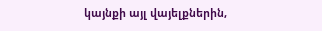կայնքի այլ վայելքներին,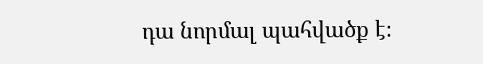դա նորմալ պահվածք է։